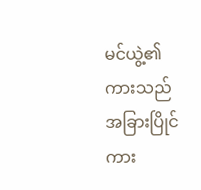မင်ယွဲ့၏ ကားသည် အခြားပြိုင်ကား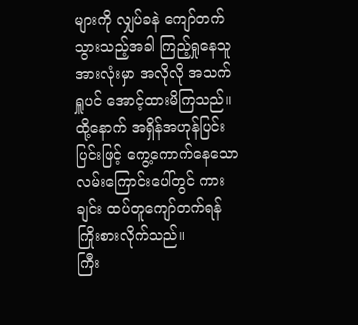များကို လျှပ်ခနဲ ကျော်တက်သွားသည့်အခါ ကြည့်ရှုနေသူအားလုံးမှာ အလိုလို အသက်ရှူပင် အောင့်ထားမိကြသည်။
ထို့နောက် အရှိန်အဟုန်ပြင်းပြင်းဖြင့် ကွေ့ကောက်နေသော လမ်းကြောင်းပေါ်တွင် ကားချင်း ထပ်တူကျော်တက်ရန် ကြိုးစားလိုက်သည်။
ကြီး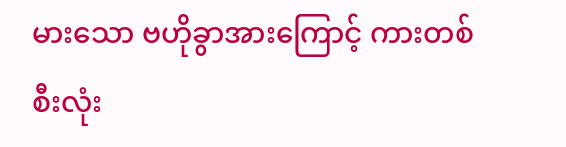မားသော ဗဟိုခွာအားကြောင့် ကားတစ်စီးလုံး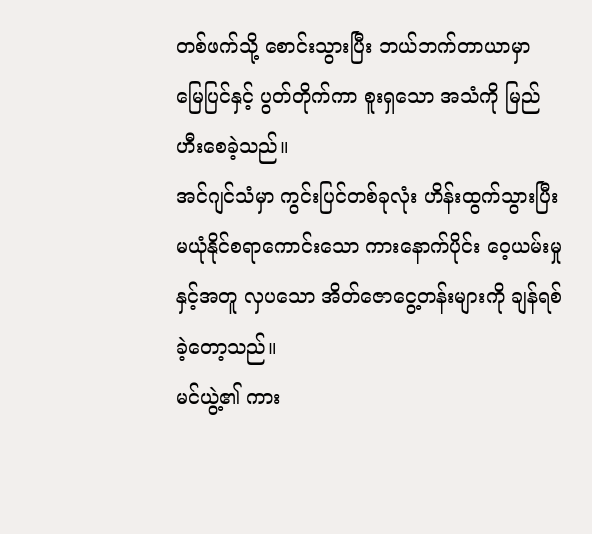တစ်ဖက်သို့ စောင်းသွားပြီး ဘယ်ဘက်တာယာမှာ မြေပြင်နှင့် ပွတ်တိုက်ကာ စူးရှသော အသံကို မြည်ဟီးစေခဲ့သည်။
အင်ဂျင်သံမှာ ကွင်းပြင်တစ်ခုလုံး ဟိန်းထွက်သွားပြီး မယုံနိုင်စရာကောင်းသော ကားနောက်ပိုင်း ဝေ့ယမ်းမှု နှင့်အတူ လှပသော အိတ်ဇောငွေ့တန်းများကို ချန်ရစ်ခဲ့တော့သည်။
မင်ယွဲ့၏ ကား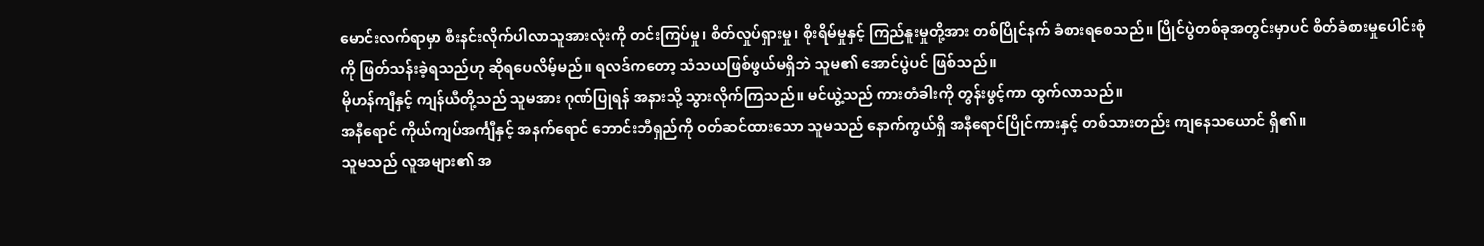မောင်းလက်ရာမှာ စီးနင်းလိုက်ပါလာသူအားလုံးကို တင်းကြပ်မှု၊ စိတ်လှုပ်ရှားမှု၊ စိုးရိမ်မှုနှင့် ကြည်နူးမှုတို့အား တစ်ပြိုင်နက် ခံစားရစေသည်။ ပြိုင်ပွဲတစ်ခုအတွင်းမှာပင် စိတ်ခံစားမှုပေါင်းစုံကို ဖြတ်သန်းခဲ့ရသည်ဟု ဆိုရပေလိမ့်မည်။ ရလဒ်ကတော့ သံသယဖြစ်ဖွယ်မရှိဘဲ သူမ၏ အောင်ပွဲပင် ဖြစ်သည်။
မိုဟန်ကျီနှင့် ကျန်ယီတို့သည် သူမအား ဂုဏ်ပြုရန် အနားသို့ သွားလိုက်ကြသည်။ မင်ယွဲ့သည် ကားတံခါးကို တွန်းဖွင့်ကာ ထွက်လာသည်။
အနီရောင် ကိုယ်ကျပ်အင်္ကျီနှင့် အနက်ရောင် ဘောင်းဘီရှည်ကို ဝတ်ဆင်ထားသော သူမသည် နောက်ကွယ်ရှိ အနီရောင်ပြိုင်ကားနှင့် တစ်သားတည်း ကျနေသယောင် ရှိ၏။
သူမသည် လူအများ၏ အ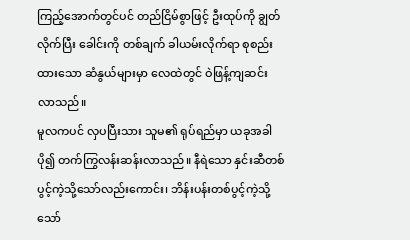ကြည့်အောက်တွင်ပင် တည်ငြိမ်စွာဖြင့် ဦးထုပ်ကို ချွတ်လိုက်ပြီး ခေါင်းကို တစ်ချက် ခါယမ်းလိုက်ရာ စုစည်းထားသော ဆံနွယ်များမှာ လေထဲတွင် ဝဲဖြန့်ကျဆင်းလာသည်။
မူလကပင် လှပပြီးသား သူမ၏ ရုပ်ရည်မှာ ယခုအခါ ပို၍ တက်ကြွလန်းဆန်းလာသည်။ နီရဲသော နှင်းဆီတစ်ပွင့်ကဲ့သို့သော်လည်းကောင်း၊ ဘိန်းပန်းတစ်ပွင့်ကဲ့သို့သော်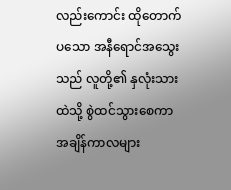လည်းကောင်း ထိုတောက်ပသော အနီရောင်အသွေးသည် လူတို့၏ နှလုံးသားထဲသို့ စွဲထင်သွားစေကာ အချိန်ကာလများ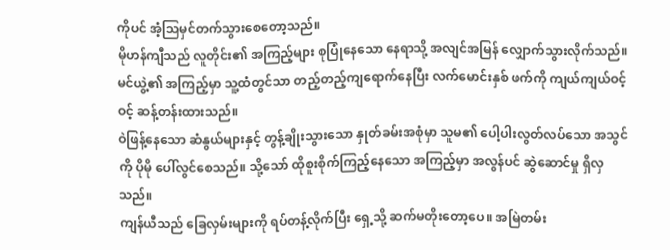ကိုပင် အံ့သြမှင်တက်သွားစေတော့သည်။
မိုဟန်ကျီသည် လူတိုင်း၏ အကြည့်များ စုပြုံနေသော နေရာသို့ အလျင်အမြန် လျှောက်သွားလိုက်သည်။ မင်ယွဲ့၏ အကြည့်မှာ သူ့ထံတွင်သာ တည့်တည့်ကျရောက်နေပြီး လက်မောင်းနှစ် ဖက်ကို ကျယ်ကျယ်ဝင့်ဝင့် ဆန့်တန်းထားသည်။
ဝဲဖြန့်နေသော ဆံနွယ်များနှင့် တွန့်ချိုးသွားသော နှုတ်ခမ်းအစုံမှာ သူမ၏ ပေါ့ပါးလွတ်လပ်သော အသွင်ကို ပိုမို ပေါ်လွင်စေသည်။ သို့သော် ထိုစူးစိုက်ကြည့်နေသော အကြည့်မှာ အလွန်ပင် ဆွဲဆောင်မှု ရှိလှသည်။
ကျန်ယီသည် ခြေလှမ်းများကို ရပ်တန့်လိုက်ပြီး ရှေ့သို့ ဆက်မတိုးတော့ပေ။ အမြဲတမ်း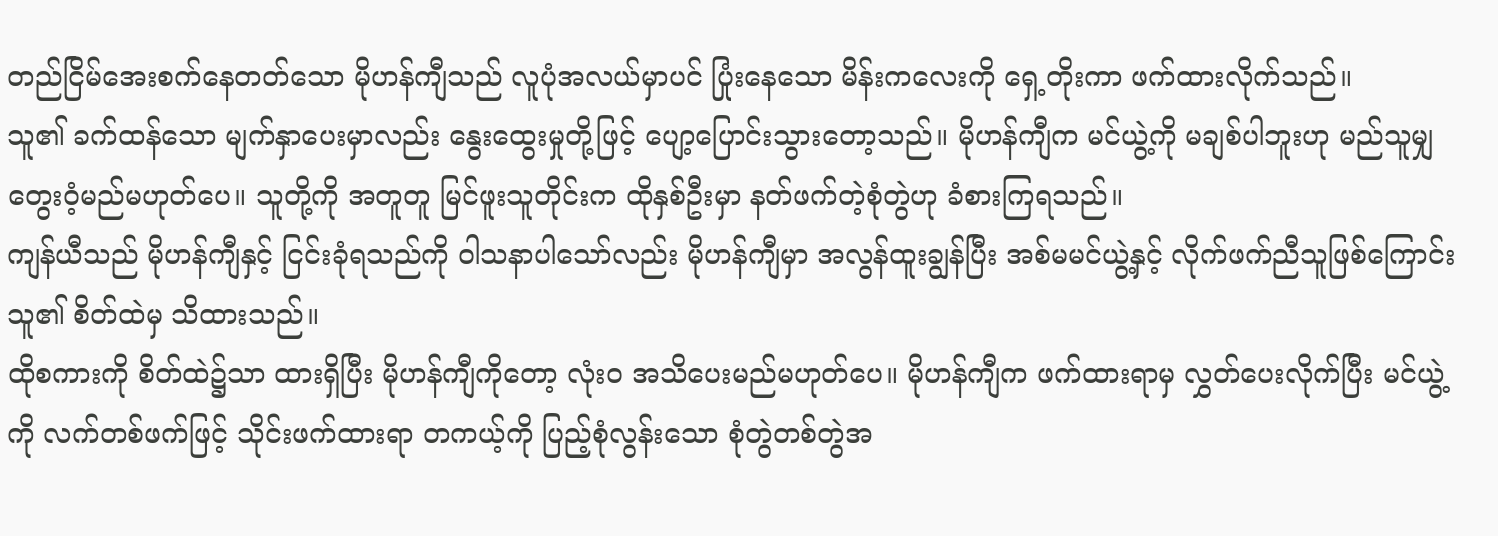တည်ငြိမ်အေးစက်နေတတ်သော မိုဟန်ကျီသည် လူပုံအလယ်မှာပင် ပြုံးနေသော မိန်းကလေးကို ရှေ့တိုးကာ ဖက်ထားလိုက်သည်။
သူ၏ ခက်ထန်သော မျက်နှာပေးမှာလည်း နွေးထွေးမှုတို့ဖြင့် ပျော့ပြောင်းသွားတော့သည်။ မိုဟန်ကျီက မင်ယွဲ့ကို မချစ်ပါဘူးဟု မည်သူမျှ တွေးဝံ့မည်မဟုတ်ပေ။ သူတို့ကို အတူတူ မြင်ဖူးသူတိုင်းက ထိုနှစ်ဦးမှာ နတ်ဖက်တဲ့စုံတွဲဟု ခံစားကြရသည်။
ကျန်ယီသည် မိုဟန်ကျီနှင့် ငြင်းခုံရသည်ကို ဝါသနာပါသော်လည်း မိုဟန်ကျီမှာ အလွန်ထူးချွန်ပြီး အစ်မမင်ယွဲ့နှင့် လိုက်ဖက်ညီသူဖြစ်ကြောင်း သူ၏ စိတ်ထဲမှ သိထားသည်။
ထိုစကားကို စိတ်ထဲ၌သာ ထားရှိပြီး မိုဟန်ကျီကိုတော့ လုံးဝ အသိပေးမည်မဟုတ်ပေ။ မိုဟန်ကျီက ဖက်ထားရာမှ လွှတ်ပေးလိုက်ပြီး မင်ယွဲ့ကို လက်တစ်ဖက်ဖြင့် သိုင်းဖက်ထားရာ တကယ့်ကို ပြည့်စုံလွန်းသော စုံတွဲတစ်တွဲအ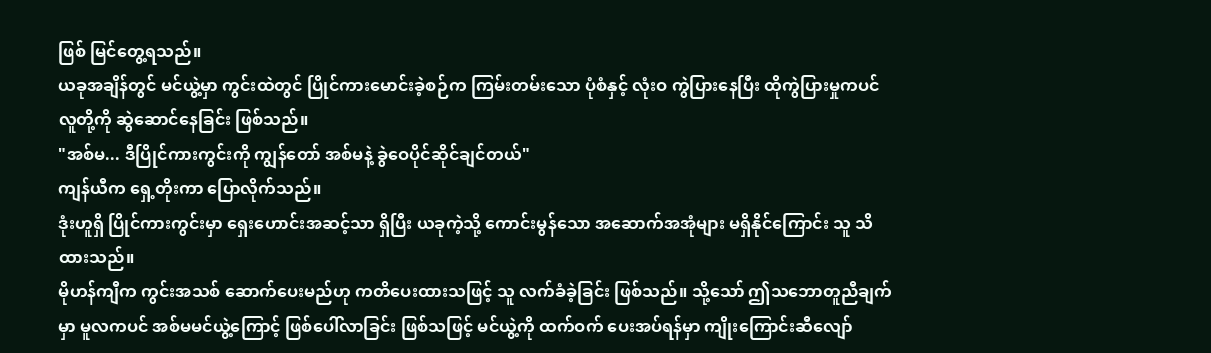ဖြစ် မြင်တွေ့ရသည်။
ယခုအချိန်တွင် မင်ယွဲ့မှာ ကွင်းထဲတွင် ပြိုင်ကားမောင်းခဲ့စဉ်က ကြမ်းတမ်းသော ပုံစံနှင့် လုံးဝ ကွဲပြားနေပြီး ထိုကွဲပြားမှုကပင် လူတို့ကို ဆွဲဆောင်နေခြင်း ဖြစ်သည်။
"အစ်မ... ဒီပြိုင်ကားကွင်းကို ကျွန်တော် အစ်မနဲ့ ခွဲဝေပိုင်ဆိုင်ချင်တယ်"
ကျန်ယီက ရှေ့တိုးကာ ပြောလိုက်သည်။
ဒုံးဟူရှိ ပြိုင်ကားကွင်းမှာ ရှေးဟောင်းအဆင့်သာ ရှိပြီး ယခုကဲ့သို့ ကောင်းမွန်သော အဆောက်အအုံများ မရှိနိုင်ကြောင်း သူ သိထားသည်။
မိုဟန်ကျီက ကွင်းအသစ် ဆောက်ပေးမည်ဟု ကတိပေးထားသဖြင့် သူ လက်ခံခဲ့ခြင်း ဖြစ်သည်။ သို့သော် ဤသဘောတူညီချက်မှာ မူလကပင် အစ်မမင်ယွဲ့ကြောင့် ဖြစ်ပေါ်လာခြင်း ဖြစ်သဖြင့် မင်ယွဲ့ကို ထက်ဝက် ပေးအပ်ရန်မှာ ကျိုးကြောင်းဆီလျော်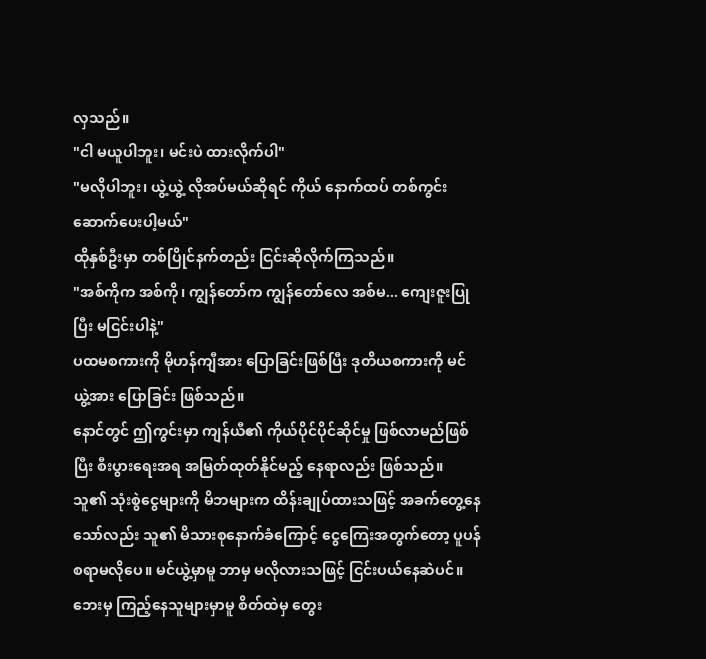လှသည်။
"ငါ မယူပါဘူး၊ မင်းပဲ ထားလိုက်ပါ"
"မလိုပါဘူး၊ ယွဲ့ယွဲ့ လိုအပ်မယ်ဆိုရင် ကိုယ် နောက်ထပ် တစ်ကွင်း ဆောက်ပေးပါ့မယ်"
ထိုနှစ်ဦးမှာ တစ်ပြိုင်နက်တည်း ငြင်းဆိုလိုက်ကြသည်။
"အစ်ကိုက အစ်ကို၊ ကျွန်တော်က ကျွန်တော်လေ အစ်မ... ကျေးဇူးပြုပြီး မငြင်းပါနဲ့"
ပထမစကားကို မိုဟန်ကျီအား ပြောခြင်းဖြစ်ပြီး ဒုတိယစကားကို မင်ယွဲ့အား ပြောခြင်း ဖြစ်သည်။
နောင်တွင် ဤကွင်းမှာ ကျန်ယီ၏ ကိုယ်ပိုင်ပိုင်ဆိုင်မှု ဖြစ်လာမည်ဖြစ်ပြီး စီးပွားရေးအရ အမြတ်ထုတ်နိုင်မည့် နေရာလည်း ဖြစ်သည်။
သူ၏ သုံးစွဲငွေများကို မိဘများက ထိန်းချုပ်ထားသဖြင့် အခက်တွေ့နေသော်လည်း သူ၏ မိသားစုနောက်ခံကြောင့် ငွေကြေးအတွက်တော့ ပူပန်စရာမလိုပေ။ မင်ယွဲ့မှာမူ ဘာမှ မလိုလားသဖြင့် ငြင်းပယ်နေဆဲပင်။
ဘေးမှ ကြည့်နေသူများမှာမူ စိတ်ထဲမှ တွေး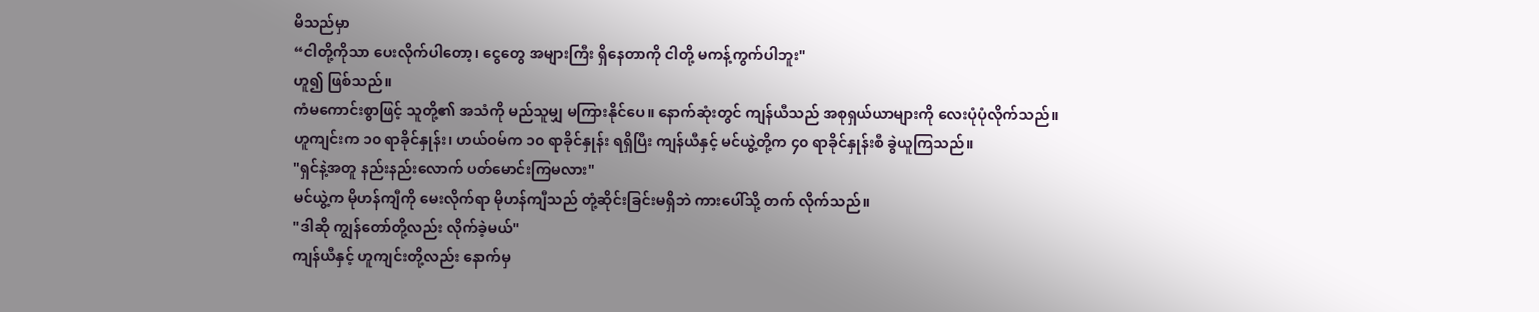မိသည်မှာ
“ငါတို့ကိုသာ ပေးလိုက်ပါတော့၊ ငွေတွေ အများကြီး ရှိနေတာကို ငါတို့ မကန့်ကွက်ပါဘူး"
ဟူ၍ ဖြစ်သည်။
ကံမကောင်းစွာဖြင့် သူတို့၏ အသံကို မည်သူမျှ မကြားနိုင်ပေ။ နောက်ဆုံးတွင် ကျန်ယီသည် အစုရှယ်ယာများကို လေးပုံပုံလိုက်သည်။
ဟူကျင်းက ၁၀ ရာခိုင်နှုန်း၊ ဟယ်ဝမ်က ၁၀ ရာခိုင်နှုန်း ရရှိပြီး ကျန်ယီနှင့် မင်ယွဲ့တို့က ၄၀ ရာခိုင်နှုန်းစီ ခွဲယူကြသည်။
"ရှင်နဲ့အတူ နည်းနည်းလောက် ပတ်မောင်းကြမလား"
မင်ယွဲ့က မိုဟန်ကျီကို မေးလိုက်ရာ မိုဟန်ကျီသည် တုံ့ဆိုင်းခြင်းမရှိဘဲ ကားပေါ်သို့ တက် လိုက်သည်။
"ဒါဆို ကျွန်တော်တို့လည်း လိုက်ခဲ့မယ်"
ကျန်ယီနှင့် ဟူကျင်းတို့လည်း နောက်မှ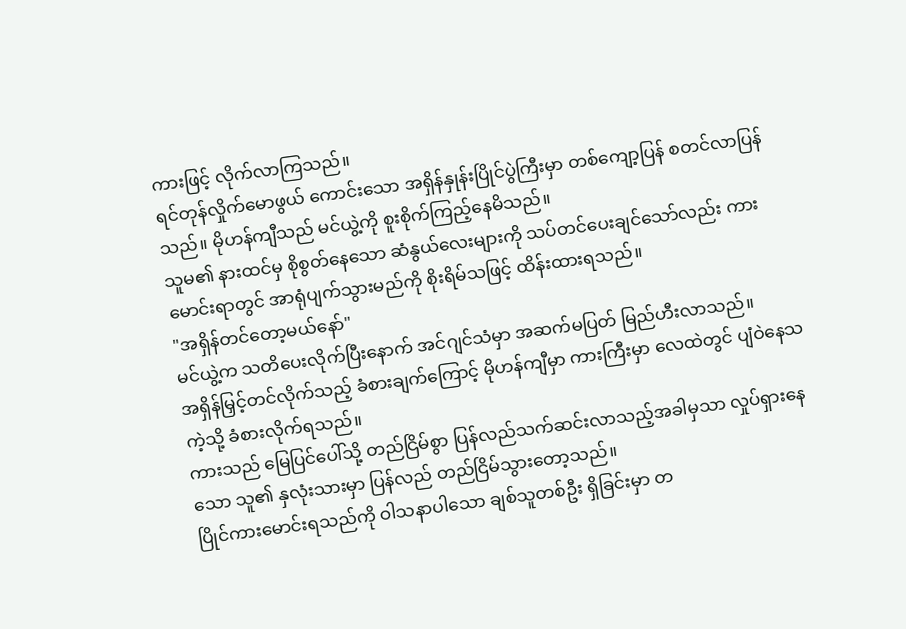ကားဖြင့် လိုက်လာကြသည်။
ရင်တုန်လှိုက်မောဖွယ် ကောင်းသော အရှိန်နှုန်းပြိုင်ပွဲကြီးမှာ တစ်ကျော့ပြန် စတင်လာပြန်သည်။ မိုဟန်ကျီသည် မင်ယွဲ့ကို စူးစိုက်ကြည့်နေမိသည်။
သူမ၏ နားထင်မှ စိုစွတ်နေသော ဆံနွယ်လေးများကို သပ်တင်ပေးချင်သော်လည်း ကားမောင်းရာတွင် အာရုံပျက်သွားမည်ကို စိုးရိမ်သဖြင့် ထိန်းထားရသည်။
"အရှိန်တင်တော့မယ်နော်"
မင်ယွဲ့က သတိပေးလိုက်ပြီးနောက် အင်ဂျင်သံမှာ အဆက်မပြတ် မြည်ဟီးလာသည်။
အရှိန်မြှင့်တင်လိုက်သည့် ခံစားချက်ကြောင့် မိုဟန်ကျီမှာ ကားကြီးမှာ လေထဲတွင် ပျံဝဲနေသကဲ့သို့ ခံစားလိုက်ရသည်။
ကားသည် မြေပြင်ပေါ်သို့ တည်ငြိမ်စွာ ပြန်လည်သက်ဆင်းလာသည့်အခါမှသာ လှုပ်ရှားနေသော သူ၏ နှလုံးသားမှာ ပြန်လည် တည်ငြိမ်သွားတော့သည်။
ပြိုင်ကားမောင်းရသည်ကို ဝါသနာပါသော ချစ်သူတစ်ဦး ရှိခြင်းမှာ တ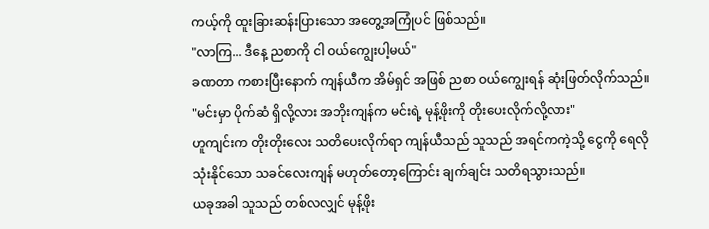ကယ့်ကို ထူးခြားဆန်းပြားသော အတွေ့အကြုံပင် ဖြစ်သည်။
"လာကြ... ဒီနေ့ ညစာကို ငါ ဝယ်ကျွေးပါ့မယ်"
ခဏတာ ကစားပြီးနောက် ကျန်ယီက အိမ်ရှင် အဖြစ် ညစာ ဝယ်ကျွေးရန် ဆုံးဖြတ်လိုက်သည်။
"မင်းမှာ ပိုက်ဆံ ရှိလို့လား အဘိုးကျန်က မင်းရဲ့ မုန့်ဖိုးကို တိုးပေးလိုက်လို့လား"
ဟူကျင်းက တိုးတိုးလေး သတိပေးလိုက်ရာ ကျန်ယီသည် သူသည် အရင်ကကဲ့သို့ ငွေကို ရေလိုသုံးနိုင်သော သခင်လေးကျန် မဟုတ်တော့ကြောင်း ချက်ချင်း သတိရသွားသည်။
ယခုအခါ သူသည် တစ်လလျှင် မုန့်ဖိုး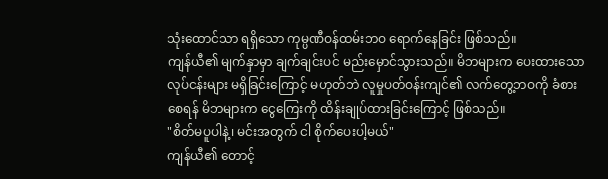သုံးထောင်သာ ရရှိသော ကုမ္ပဏီဝန်ထမ်းဘဝ ရောက်နေခြင်း ဖြစ်သည်။
ကျန်ယီ၏ မျက်နှာမှာ ချက်ချင်းပင် မည်းမှောင်သွားသည်။ မိဘများက ပေးထားသော လုပ်ငန်းများ မရှိခြင်းကြောင့် မဟုတ်ဘဲ လူမှုပတ်ဝန်းကျင်၏ လက်တွေ့ဘဝကို ခံစားစေရန် မိဘများက ငွေကြေးကို ထိန်းချုပ်ထားခြင်းကြောင့် ဖြစ်သည်။
"စိတ်မပူပါနဲ့၊ မင်းအတွက် ငါ စိုက်ပေးပါ့မယ်"
ကျန်ယီ၏ တောင့်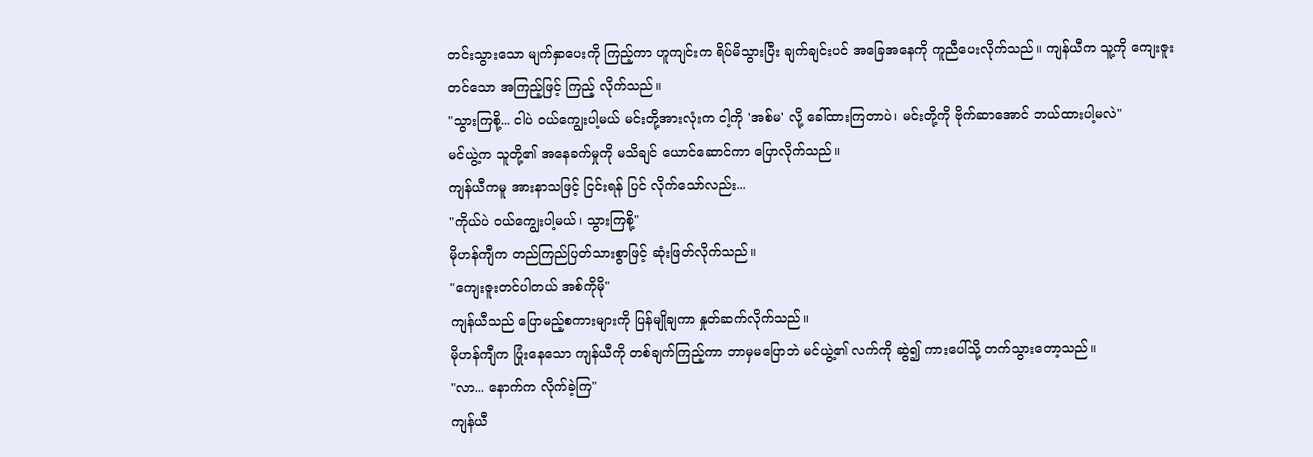တင်းသွားသော မျက်နှာပေးကို ကြည့်ကာ ဟူကျင်းက ရိပ်မိသွားပြီး ချက်ချင်းပင် အခြေအနေကို ကူညီပေးလိုက်သည်။ ကျန်ယီက သူ့ကို ကျေးဇူးတင်သော အကြည့်ဖြင့် ကြည့် လိုက်သည်။
"သွားကြစို့... ငါပဲ ဝယ်ကျွေးပါ့မယ် မင်းတို့အားလုံးက ငါ့ကို 'အစ်မ' လို့ ခေါ်ထားကြတာပဲ၊ မင်းတို့ကို ဗိုက်ဆာအောင် ဘယ်ထားပါ့မလဲ"
မင်ယွဲ့က သူတို့၏ အနေခက်မှုကို မသိချင် ယောင်ဆောင်ကာ ပြောလိုက်သည်။
ကျန်ယီကမူ အားနာသဖြင့် ငြင်းရန် ပြင် လိုက်သော်လည်း...
"ကိုယ်ပဲ ဝယ်ကျွေးပါ့မယ်၊ သွားကြစို့"
မိုဟန်ကျီက တည်ကြည်ပြတ်သားစွာဖြင့် ဆုံးဖြတ်လိုက်သည်။
"ကျေးဇူးတင်ပါတယ် အစ်ကိုမို"
ကျန်ယီသည် ပြောမည့်စကားများကို ပြန်မျိုချကာ နှုတ်ဆက်လိုက်သည်။
မိုဟန်ကျီက ပြုံးနေသော ကျန်ယီကို တစ်ချက်ကြည့်ကာ ဘာမှမပြောဘဲ မင်ယွဲ့၏ လက်ကို ဆွဲ၍ ကားပေါ်သို့ တက်သွားတော့သည်။
"လာ... နောက်က လိုက်ခဲ့ကြ"
ကျန်ယီ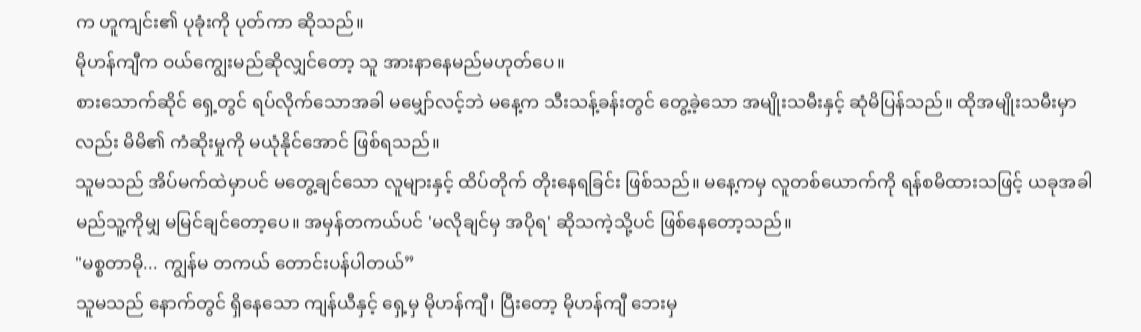က ဟူကျင်း၏ ပုခုံးကို ပုတ်ကာ ဆိုသည်။
မိုဟန်ကျီက ဝယ်ကျွေးမည်ဆိုလျှင်တော့ သူ အားနာနေမည်မဟုတ်ပေ။
စားသောက်ဆိုင် ရှေ့တွင် ရပ်လိုက်သောအခါ မမျှော်လင့်ဘဲ မနေ့က သီးသန့်ခန်းတွင် တွေ့ခဲ့သော အမျိုးသမီးနှင့် ဆုံမိပြန်သည်။ ထိုအမျိုးသမီးမှာလည်း မိမိ၏ ကံဆိုးမှုကို မယုံနိုင်အောင် ဖြစ်ရသည်။
သူမသည် အိပ်မက်ထဲမှာပင် မတွေ့ချင်သော လူများနှင့် ထိပ်တိုက် တိုးနေရခြင်း ဖြစ်သည်။ မနေ့ကမှ လူတစ်ယောက်ကို ရန်စမိထားသဖြင့် ယခုအခါ မည်သူ့ကိုမျှ မမြင်ချင်တော့ပေ။ အမှန်တကယ်ပင် 'မလိုချင်မှ အပိုရ' ဆိုသကဲ့သို့ပင် ဖြစ်နေတော့သည်။
"မစ္စတာမို... ကျွန်မ တကယ် တောင်းပန်ပါတယ်”
သူမသည် နောက်တွင် ရှိနေသော ကျန်ယီနှင့် ရှေ့မှ မိုဟန်ကျီ၊ ပြီးတော့ မိုဟန်ကျီ ဘေးမှ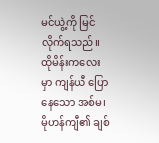မင်ယွဲ့ကို မြင်လိုက်ရသည်။ ထိုမိန်းကလေးမှာ ကျန်ယီ ပြောနေသော အစ်မ၊ မိုဟန်ကျီ၏ ချစ်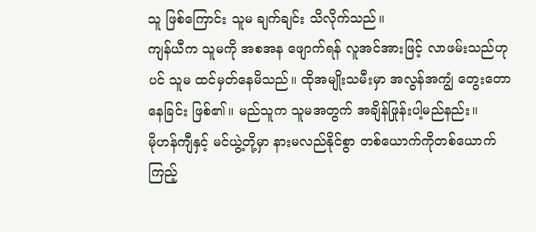သူ ဖြစ်ကြောင်း သူမ ချက်ချင်း သိလိုက်သည်။
ကျန်ယီက သူမကို အစအန ဖျောက်ရန် လူအင်အားဖြင့် လာဖမ်းသည်ဟုပင် သူမ ထင်မှတ်နေမိသည်။ ထိုအမျိုးသမီးမှာ အလွန်အကျွံ တွေးတောနေခြင်း ဖြစ်၏။ မည်သူက သူမအတွက် အချိန်ဖြုန်းပါ့မည်နည်း။
မိုဟန်ကျီနှင့် မင်ယွဲ့တို့မှာ နားမလည်နိုင်စွာ တစ်ယောက်ကိုတစ်ယောက် ကြည့်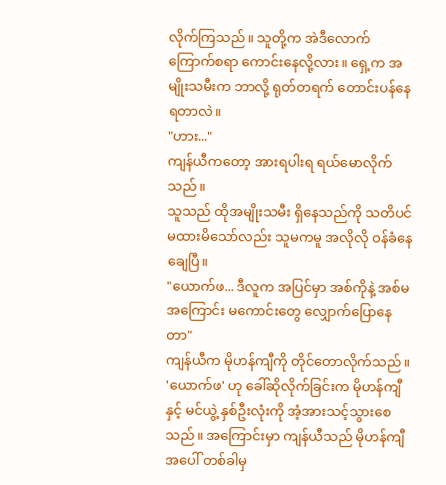လိုက်ကြသည်။ သူတို့က အဲဒီလောက် ကြောက်စရာ ကောင်းနေလို့လား။ ရှေ့က အမျိုးသမီးက ဘာလို့ ရုတ်တရက် တောင်းပန်နေရတာလဲ။
"ဟား..."
ကျန်ယီကတော့ အားရပါးရ ရယ်မောလိုက်သည်။
သူသည် ထိုအမျိုးသမီး ရှိနေသည်ကို သတိပင် မထားမိသော်လည်း သူမကမူ အလိုလို ဝန်ခံနေချေပြီ။
"ယောက်ဖ... ဒီလူက အပြင်မှာ အစ်ကိုနဲ့ အစ်မအကြောင်း မကောင်းတွေ လျှောက်ပြောနေတာ"
ကျန်ယီက မိုဟန်ကျီကို တိုင်တောလိုက်သည်။
'ယောက်ဖ' ဟု ခေါ်ဆိုလိုက်ခြင်းက မိုဟန်ကျီနှင့် မင်ယွဲ့ နှစ်ဦးလုံးကို အံ့အားသင့်သွားစေသည်။ အကြောင်းမှာ ကျန်ယီသည် မိုဟန်ကျီအပေါ် တစ်ခါမှ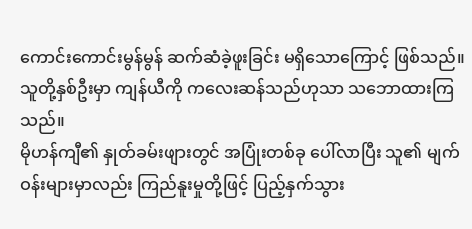ကောင်းကောင်းမွန်မွန် ဆက်ဆံခဲ့ဖူးခြင်း မရှိသောကြောင့် ဖြစ်သည်။ သူတို့နှစ်ဦးမှာ ကျန်ယီကို ကလေးဆန်သည်ဟုသာ သဘောထားကြသည်။
မိုဟန်ကျီ၏ နှုတ်ခမ်းဖျားတွင် အပြုံးတစ်ခု ပေါ်လာပြီး သူ၏ မျက်ဝန်းများမှာလည်း ကြည်နူးမှုတို့ဖြင့် ပြည့်နှက်သွား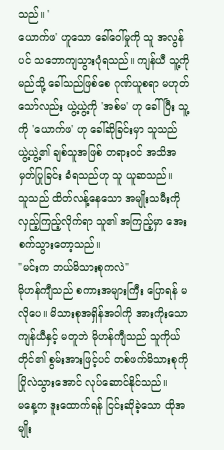သည်။ '
ယောက်ဖ' ဟူသော ခေါ်ဝေါ်မှုကို သူ အလွန်ပင် သဘောကျသွားပုံရသည်။ ကျန်ယီ သူ့ကို မည်သို့ ခေါ်သည်ဖြစ်စေ ဂုဏ်ယူစရာ မဟုတ်သော်လည်း ယွဲ့ယွဲ့ကို 'အစ်မ' ဟု ခေါ်ပြီး သူ့ကို 'ယောက်ဖ' ဟု ခေါ်ဆိုခြင်းမှာ သူသည် ယွဲ့ယွဲ့၏ ချစ်သူအဖြစ် တရားဝင် အသိအမှတ်ပြုခြင်း ခံရသည်ဟု သူ ယူဆသည်။
သူသည် ထိတ်လန့်နေသော အမျိုးသမီးကို လှည့်ကြည့်လိုက်ရာ သူ၏ အကြည့်မှာ အေးစက်သွားတော့သည်။
"မင်းက ဘယ်မိသားစုကလဲ"
မိုဟန်ကျီသည် စကားအများကြီး ပြောရန် မလိုပေ။ မိသားစုအရှိန်အဝါကို အားကိုးသော ကျန်ယီနှင့် မတူဘဲ မိုဟန်ကျီသည် သူကိုယ်တိုင်၏ စွမ်းအားဖြင့်ပင် တစ်ဖက်မိသားစုကို ပြိုလဲသွားအောင် လုပ်ဆောင်နိုင်သည်။
မနေ့က ဒူးထောက်ရန် ငြင်းဆိုခဲ့သော ထိုအမျိုး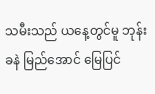သမီးသည် ယနေ့တွင်မူ ဘုန်း ခနဲ မြည်အောင် မြေပြင်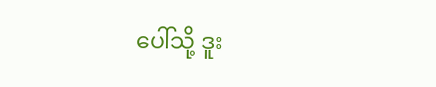ပေါ်သို့ ဒူး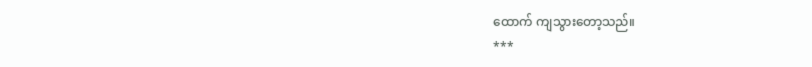ထောက် ကျသွားတော့သည်။
***